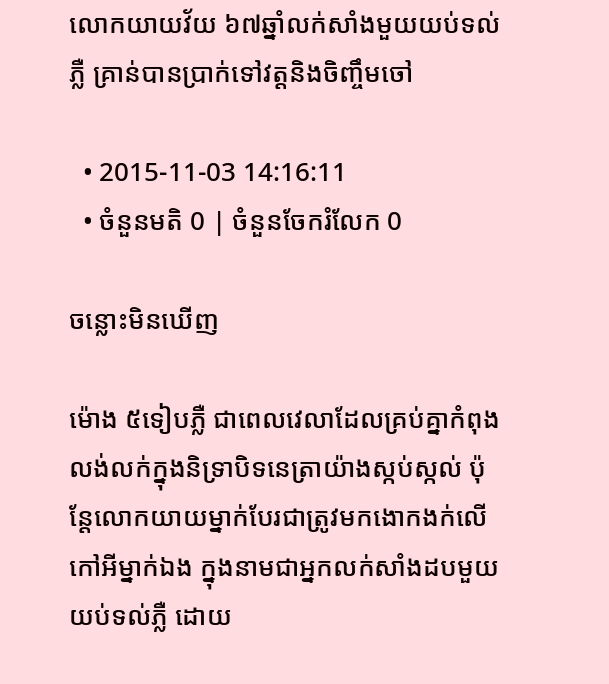លោកយាយវ័យ ៦៧ឆ្នាំលក់សាំងមួយយប់ទល់ភ្លឺ គ្រាន់បានប្រាក់ទៅវត្តនិងចិញ្ចឹមចៅ

  • 2015-11-03 14:16:11
  • ចំនួនមតិ 0 | ចំនួនចែករំលែក 0

ចន្លោះមិនឃើញ

ម៉ោង ៥ទៀបភ្លឺ ជាពេលវេលាដែលគ្រប់គ្នាកំពុងលង់លក់ក្នុងនិទ្រាបិទនេត្រាយ៉ាងស្កប់ស្កល់ ប៉ុន្តែលោកយាយម្នាក់បែរជាត្រូវមកងោកងក់លើកៅអីម្នាក់ឯង ក្នុងនាមជាអ្នកលក់សាំងដបមួយយប់ទល់ភ្លឺ ដោយ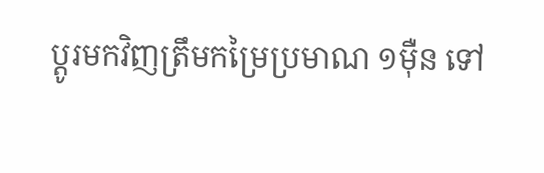ប្ដូរមកវិញត្រឹមកម្រៃប្រមាណ ១ម៉ឺន ទៅ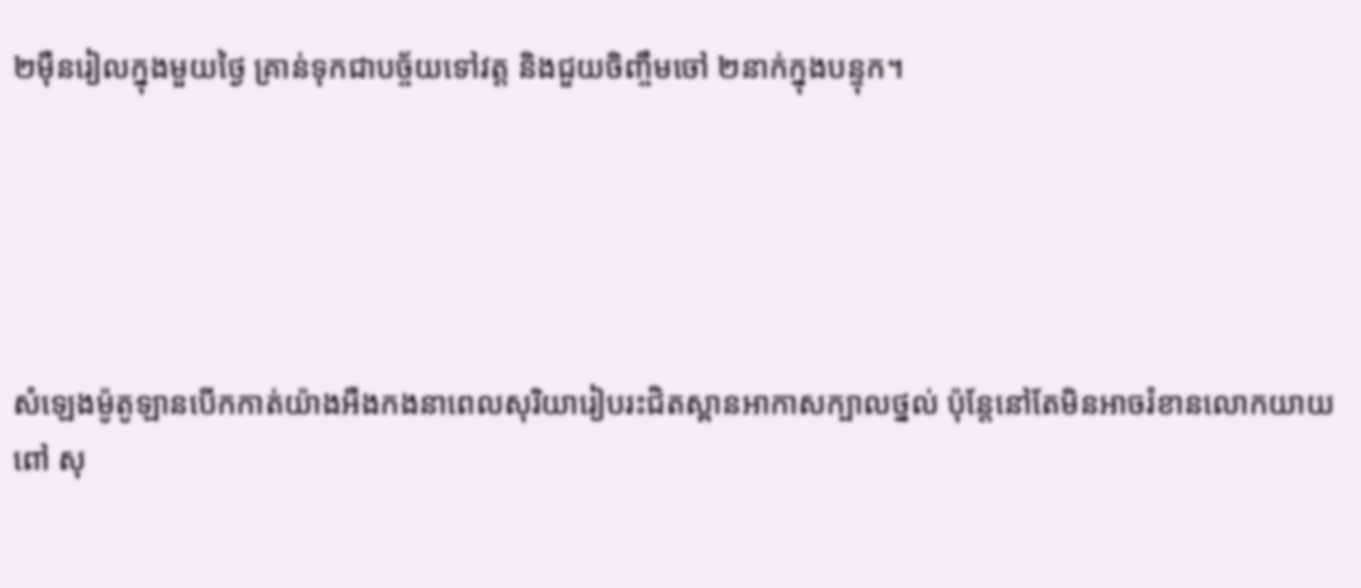២ម៉ឺនរៀលក្នុងមួយថ្ងៃ គ្រាន់ទុកជាបច្ច័យទៅវត្ត និងជួយចិញ្ចឹមចៅ ២នាក់ក្នុងបន្ទុក។





សំឡេងម៉ូតូឡានបើកកាត់យ៉ាងអឺងកងនាពេលសុរិយារៀបរះជិតស្ពានអាកាសក្បាលថ្នល់ ប៉ុន្តែនៅតែមិនអាចរំខានលោកយាយ ពៅ សុ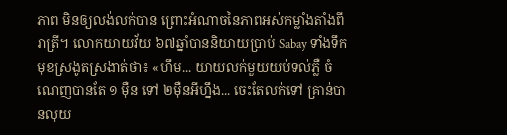ភាព មិនឲ្យលង់លក់បាន ព្រោះអំណាចនៃភាពអស់កម្លាំងតាំងពីរាត្រី។ លោកយាយវ័យ ៦៧ឆ្នាំបាននិយាយប្រាប់ Sabay ទាំងទឹកមុខស្រងូតស្រងាត់ថា៖ «ហឹម... យាយលក់មួយយប់ទល់ភ្លឺ ចំណេញបានតែ ១ ម៉ឺន ទៅ ២ម៉ឺនអីហ្នឹង... ចេះតែលក់ទៅ គ្រាន់បានលុយ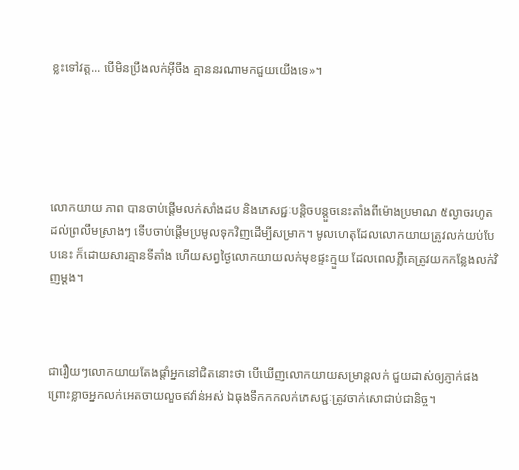ខ្លះទៅវត្ត... បើមិនប្រឹងលក់អ៊ីចឹង គ្មាននរណាមកជួយយើងទេ»។





លោកយាយ ភាព បានចាប់ផ្ដើមលក់សាំងដប និងភេសជ្ជៈបន្តិចបន្តួចនេះតាំងពីម៉ោងប្រមាណ ៥ល្ងាចរហូតដល់ព្រលឹមស្រាងៗ ទើបចាប់ផ្ដើមប្រមូលទុកវិញដើម្បីសម្រាក។ មូលហេតុដែលលោកយាយត្រូវលក់យប់បែបនេះ ក៏ដោយសារគ្មានទីតាំង ហើយសព្វថ្ងៃលោកយាយលក់មុខផ្ទះក្មួយ ដែលពេលភ្លឺគេត្រូវយកកន្លែងលក់វិញម្ដង។



ជារឿយៗលោកយាយតែងផ្ដាំអ្នកនៅជិតនោះថា បើឃើញលោកយាយសម្រាន្តលក់ ជួយដាស់ឲ្យភ្ញាក់ផង ព្រោះខ្លាចអ្នកលក់អេតចាយលួចឥវ៉ាន់អស់ ឯធុងទឹកកកលក់ភេសជ្ជៈត្រូវចាក់សោជាប់ជានិច្ច។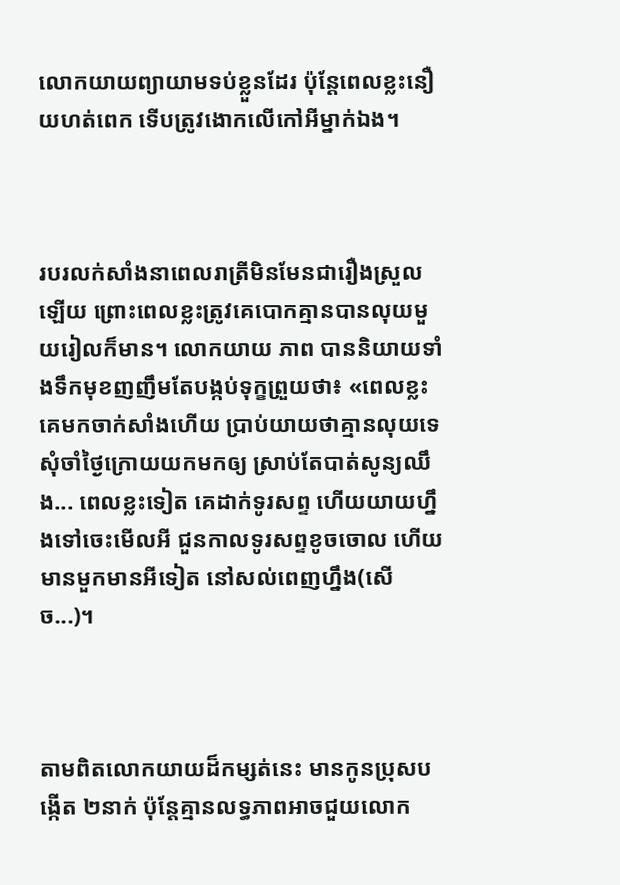លោកយាយព្យាយាមទប់ខ្លួនដែរ ប៉ុន្តែពេលខ្លះនឿយហត់ពេក ទើបត្រូវងោកលើកៅអីម្នាក់ឯង។



របរលក់សាំងនាពេលរាត្រីមិនមែនជារឿងស្រួលឡើយ ព្រោះពេលខ្លះត្រូវគេបោកគ្មានបានលុយមួយរៀលក៏មាន។ លោកយាយ ភាព បាននិយាយទាំងទឹកមុខញញឹមតែបង្កប់ទុក្ខព្រួយថា៖ «ពេលខ្លះគេមកចាក់សាំងហើយ ប្រាប់យាយថាគ្មានលុយទេ សុំចាំថ្ងៃក្រោយយកមកឲ្យ ស្រាប់តែបាត់សូន្យឈឹង... ពេលខ្លះទៀត គេដាក់ទូរសព្ទ ហើយយាយហ្នឹងទៅចេះមើលអី ជួនកាលទូរសព្ទខូចចោល ហើយមានមួកមានអីទៀត នៅសល់ពេញហ្នឹង(សើច...)។



តាមពិតលោកយាយដ៏កម្សត់នេះ មានកូនប្រុសបង្កើត ២នាក់ ប៉ុន្តែគ្មានលទ្ធភាពអាចជួយលោក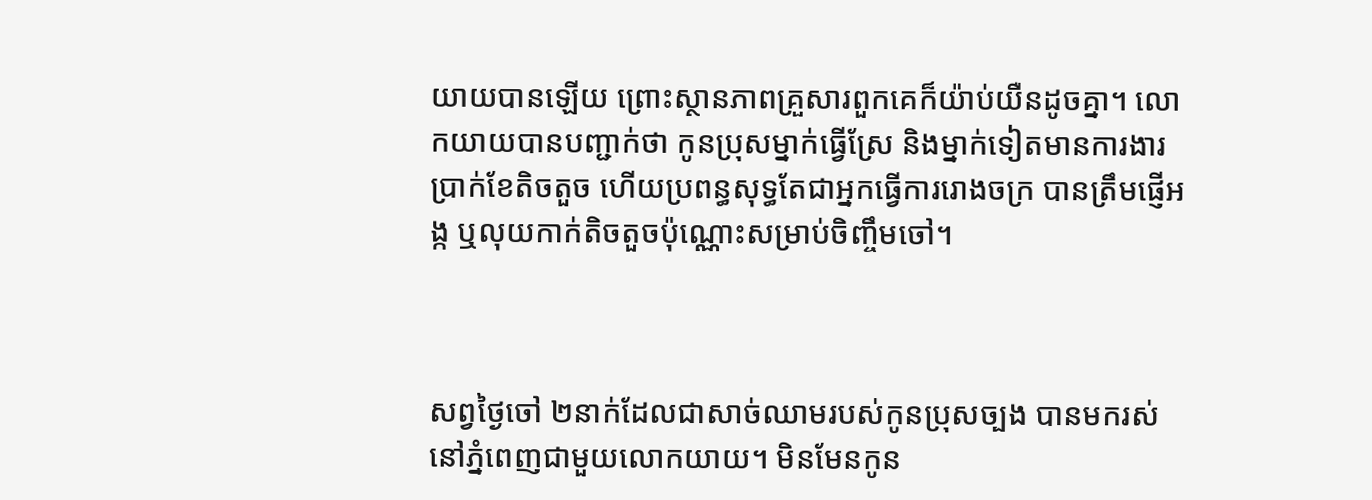យាយបានឡើយ ព្រោះស្ថានភាពគ្រួសារពួកគេក៏យ៉ាប់យឺនដូចគ្នា។ លោកយាយបានបញ្ជាក់ថា កូនប្រុសម្នាក់ធ្វើស្រែ និងម្នាក់ទៀតមានការងារប្រាក់ខែតិចតួច ហើយប្រពន្ធសុទ្ធតែជាអ្នកធ្វើការរោងចក្រ បានត្រឹមផ្ញើអង្ក ឬលុយកាក់តិចតួចប៉ុណ្ណោះសម្រាប់ចិញ្ចឹមចៅ។



សព្វថ្ងៃចៅ ២នាក់ដែលជាសាច់ឈាមរបស់កូនប្រុសច្បង បានមករស់នៅភ្នំពេញជាមួយលោកយាយ។ មិនមែនកូន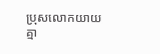ប្រុសលោកយាយគ្មា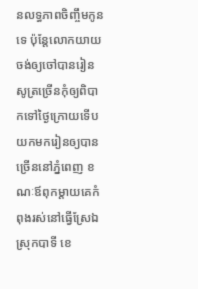នលទ្ធភាពចិញ្ចឹមកូនទេ ប៉ុន្តែលោកយាយចង់ឲ្យចៅបានរៀនសូត្រច្រើនកុំឲ្យពិបាកទៅថ្ងៃក្រោយទើបយកមករៀនឲ្យបានច្រើននៅភ្នំពេញ ខណៈឪពុកម្ដាយគេកំពុងរស់នៅធ្វើស្រែឯស្រុកបាទី ខេ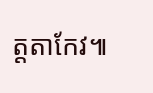ត្តតាកែវ៕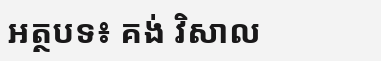អត្ថបទ៖ គង់ វិសាល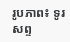រូបភាព៖ ទូរសព្ទ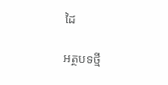ដៃ

អត្ថបទថ្មី